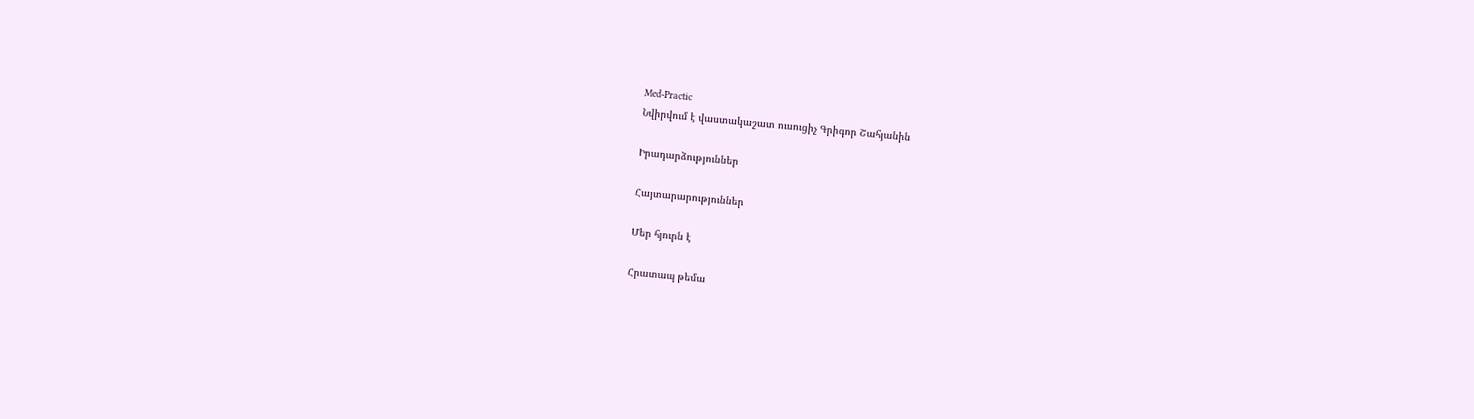Med-Practic
Նվիրվում է վաստակաշատ ուսուցիչ Գրիգոր Շահյանին

Իրադարձություններ

Հայտարարություններ

Մեր հյուրն է

Հրատապ թեմա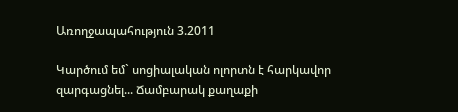Առողջապահություն 3.2011

Կարծում եմ` սոցիալական ոլորտն է հարկավոր զարգացնել... Ճամբարակ քաղաքի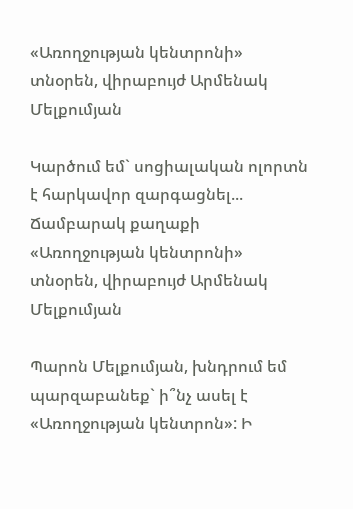«Առողջության կենտրոնի» տնօրեն, վիրաբույժ Արմենակ Մելքումյան

Կարծում եմ` սոցիալական ոլորտն է հարկավոր զարգացնել...  Ճամբարակ քաղաքի «Առողջության կենտրոնի» տնօրեն, վիրաբույժ Արմենակ Մելքումյան

Պարոն Մելքումյան, խնդրում եմ պարզաբանեք` ի՞նչ ասել է «Առողջության կենտրոն»: Ի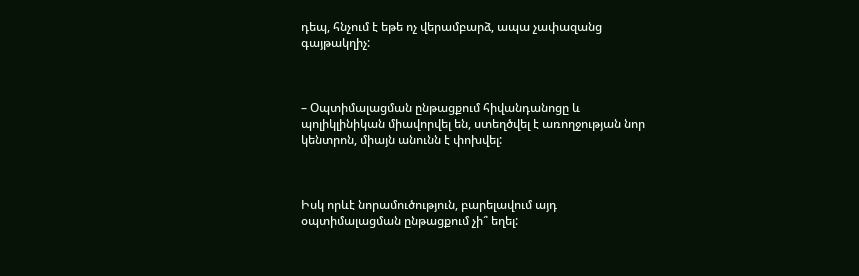դեպ, հնչում է եթե ոչ վերամբարձ, ապա չափազանց գայթակղիչ:



– Օպտիմալացման ընթացքում հիվանդանոցը և պոլիկլինիկան միավորվել են, ստեղծվել է առողջության նոր կենտրոն, միայն անունն է փոխվել:



Իսկ որևէ նորամուծություն, բարելավում այդ օպտիմալացման ընթացքում չի՞ եղել: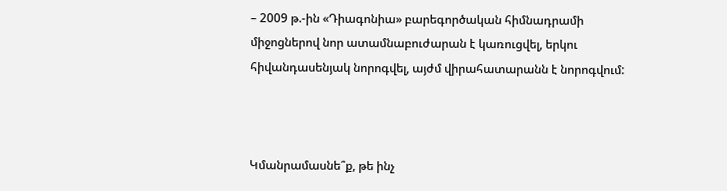– 2009 թ.-ին «Դիագոնիա» բարեգործական հիմնադրամի միջոցներով նոր ատամնաբուժարան է կառուցվել, երկու հիվանդասենյակ նորոգվել, այժմ վիրահատարանն է նորոգվում:



Կմանրամասնե՞ք, թե ինչ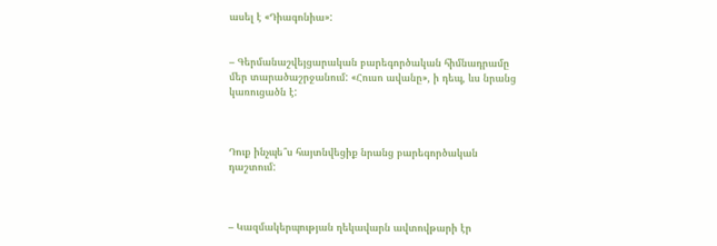ասել է «Դիագոնիա»:


– Գերմանաշվեյցարական բարեգործական հիմնադրամը մեր տարածաշրջանում: «Հուսո ավանը», ի դեպ, ևս նրանց կառուցածն է:



Դուք ինչպե՞ս հայտնվեցիք նրանց բարեգործական դաշտում:



– Կազմակերպության ղեկավարն ավտովթարի էր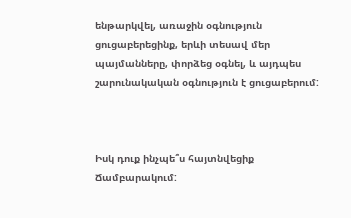ենթարկվել, առաջին օգնություն ցուցաբերեցինք, երևի տեսավ մեր պայմանները, փորձեց օգնել, և այդպես շարունակական օգնություն է ցուցաբերում:



Իսկ դուք ինչպե՞ս հայտնվեցիք Ճամբարակում: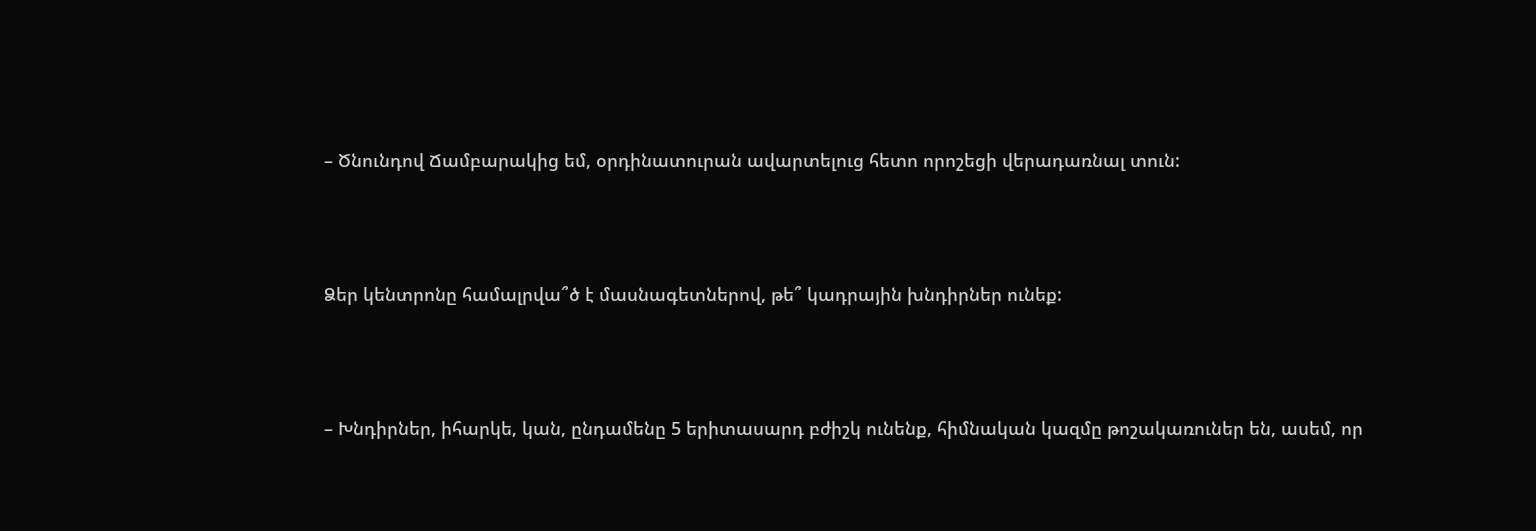– Ծնունդով Ճամբարակից եմ, օրդինատուրան ավարտելուց հետո որոշեցի վերադառնալ տուն:



Ձեր կենտրոնը համալրվա՞ծ է մասնագետներով, թե՞ կադրային խնդիրներ ունեք:



– Խնդիրներ, իհարկե, կան, ընդամենը 5 երիտասարդ բժիշկ ունենք, հիմնական կազմը թոշակառուներ են, ասեմ, որ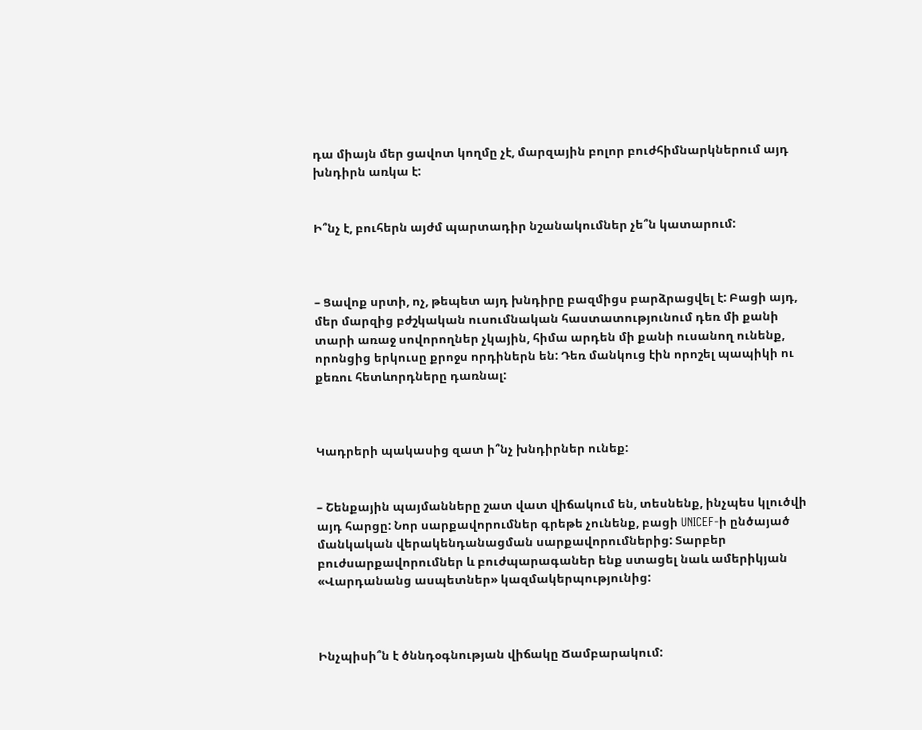դա միայն մեր ցավոտ կողմը չէ, մարզային բոլոր բուժհիմնարկներում այդ խնդիրն առկա է:


Ի՞նչ է, բուհերն այժմ պարտադիր նշանակումներ չե՞ն կատարում:



– Ցավոք սրտի, ոչ, թեպետ այդ խնդիրը բազմիցս բարձրացվել է: Բացի այդ, մեր մարզից բժշկական ուսումնական հաստատությունում դեռ մի քանի տարի առաջ սովորողներ չկային, հիմա արդեն մի քանի ուսանող ունենք, որոնցից երկուսը քրոջս որդիներն են: Դեռ մանկուց էին որոշել պապիկի ու քեռու հետևորդները դառնալ:



Կադրերի պակասից զատ ի՞նչ խնդիրներ ունեք:


– Շենքային պայմանները շատ վատ վիճակում են, տեսնենք, ինչպես կլուծվի այդ հարցը: Նոր սարքավորումներ գրեթե չունենք, բացի UNICEF-ի ընծայած մանկական վերակենդանացման սարքավորումներից: Տարբեր բուժսարքավորումներ և բուժպարագաներ ենք ստացել նաև ամերիկյան «Վարդանանց ասպետներ» կազմակերպությունից:



Ինչպիսի՞ն է ծննդօգնության վիճակը Ճամբարակում: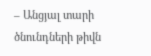– Անցյալ տարի ծնունդների թիվն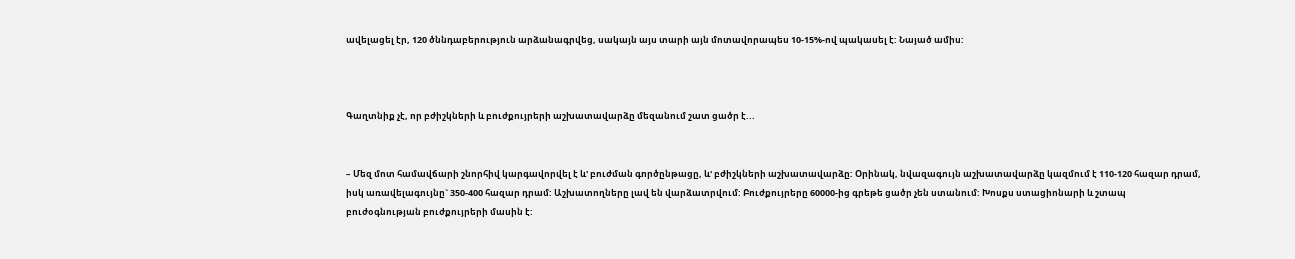ավելացել էր, 120 ծննդաբերություն արձանագրվեց, սակայն այս տարի այն մոտավորապես 10-15%-ով պակասել է: Նայած ամիս:



Գաղտնիք չէ, որ բժիշկների և բուժքույրերի աշխատավարձը մեզանում շատ ցածր է...


– Մեզ մոտ համավճարի շնորհիվ կարգավորվել է և' բուժման գործընթացը, և' բժիշկների աշխատավարձը: Օրինակ, նվազագույն աշխատավարձը կազմում է 110-120 հազար դրամ, իսկ առավելագույնը` 350-400 հազար դրամ: Աշխատողները լավ են վարձատրվում: Բուժքույրերը 60000-ից գրեթե ցածր չեն ստանում: Խոսքս ստացիոնարի և շտապ բուժօգնության բուժքույրերի մասին է: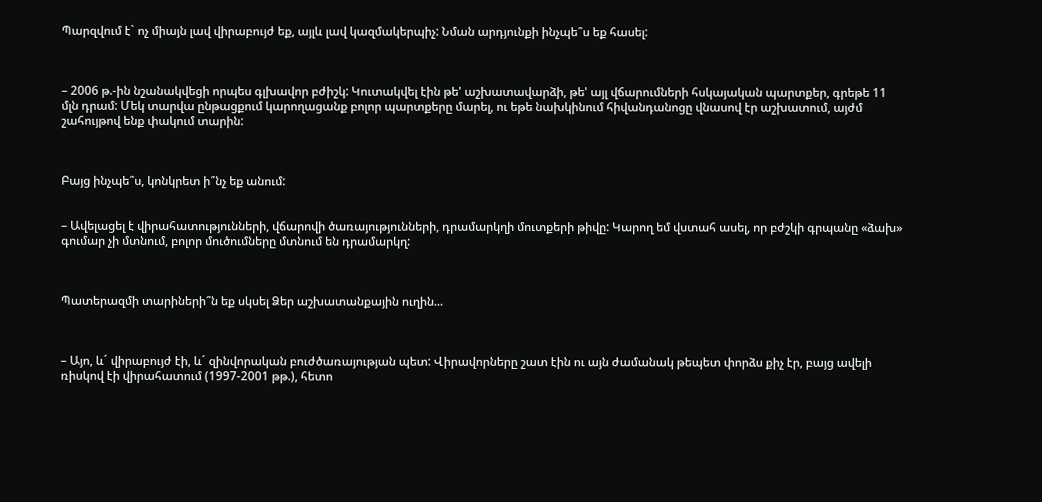Պարզվում է` ոչ միայն լավ վիրաբույժ եք, այլև լավ կազմակերպիչ: Նման արդյունքի ինչպե՞ս եք հասել:



– 2006 թ.-ին նշանակվեցի որպես գլխավոր բժիշկ: Կուտակվել էին թե' աշխատավարձի, թե' այլ վճարումների հսկայական պարտքեր, գրեթե 11 մլն դրամ: Մեկ տարվա ընթացքում կարողացանք բոլոր պարտքերը մարել, ու եթե նախկինում հիվանդանոցը վնասով էր աշխատում, այժմ շահույթով ենք փակում տարին:



Բայց ինչպե՞ս, կոնկրետ ի՞նչ եք անում:


– Ավելացել է վիրահատությունների, վճարովի ծառայությունների, դրամարկղի մուտքերի թիվը: Կարող եմ վստահ ասել, որ բժշկի գրպանը «ձախ» գումար չի մտնում, բոլոր մուծումները մտնում են դրամարկղ:



Պատերազմի տարիների՞ն եք սկսել Ձեր աշխատանքային ուղին...



– Այո, և´ վիրաբույժ էի, և´ զինվորական բուժծառայության պետ: Վիրավորները շատ էին ու այն ժամանակ թեպետ փորձս քիչ էր, բայց ավելի ռիսկով էի վիրահատում (1997-2001 թթ.), հետո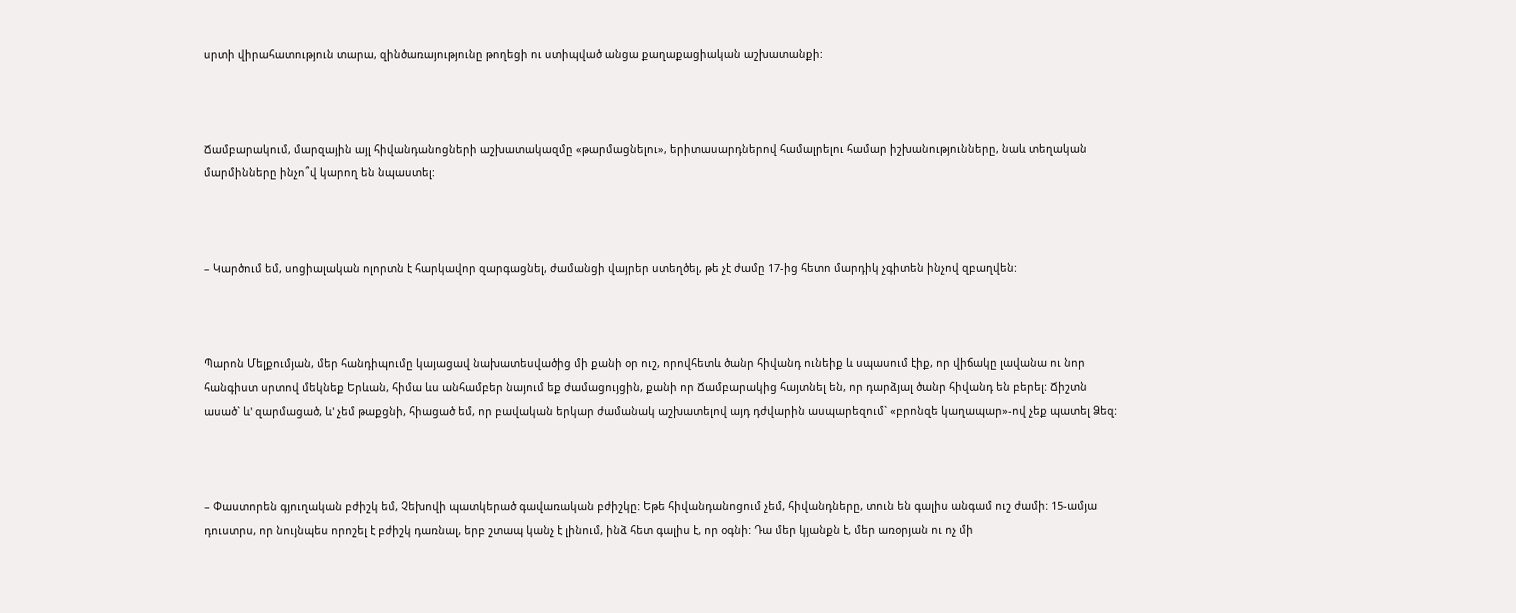սրտի վիրահատություն տարա, զինծառայությունը թողեցի ու ստիպված անցա քաղաքացիական աշխատանքի:



Ճամբարակում, մարզային այլ հիվանդանոցների աշխատակազմը «թարմացնելու», երիտասարդներով համալրելու համար իշխանությունները, նաև տեղական մարմինները ինչո՞վ կարող են նպաստել:



– Կարծում եմ, սոցիալական ոլորտն է հարկավոր զարգացնել, ժամանցի վայրեր ստեղծել, թե չէ ժամը 17-ից հետո մարդիկ չգիտեն ինչով զբաղվեն:



Պարոն Մելքումյան, մեր հանդիպումը կայացավ նախատեսվածից մի քանի օր ուշ, որովհետև ծանր հիվանդ ունեիք և սպասում էիք, որ վիճակը լավանա ու նոր հանգիստ սրտով մեկնեք Երևան, հիմա ևս անհամբեր նայում եք ժամացույցին, քանի որ Ճամբարակից հայտնել են, որ դարձյալ ծանր հիվանդ են բերել: Ճիշտն ասած` և' զարմացած, և' չեմ թաքցնի, հիացած եմ, որ բավական երկար ժամանակ աշխատելով այդ դժվարին ասպարեզում` «բրոնզե կաղապար»-ով չեք պատել Ձեզ:



– Փաստորեն գյուղական բժիշկ եմ, Չեխովի պատկերած գավառական բժիշկը: Եթե հիվանդանոցում չեմ, հիվանդները, տուն են գալիս անգամ ուշ ժամի: 15-ամյա դուստրս, որ նույնպես որոշել է բժիշկ դառնալ, երբ շտապ կանչ է լինում, ինձ հետ գալիս է, որ օգնի: Դա մեր կյանքն է, մեր առօրյան ու ոչ մի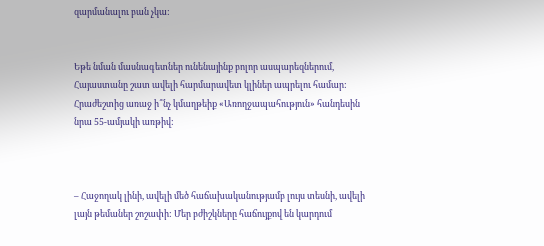զարմանալու բան չկա:


Եթե նման մասնագետներ ունենայինք բոլոր ասպարեզներում, Հայաստանը շատ ավելի հարմարավետ կլիներ ապրելու համար: Հրաժեշտից առաջ ի՞նչ կմաղթեիք «Առողջապահություն» հանդեսին նրա 55-ամյակի առթիվ:



– Հաջողակ լինի, ավելի մեծ հաճախականությամբ լույս տեսնի, ավելի լայն թեմաներ շոշափի: Մեր բժիշկները հաճույքով են կարդում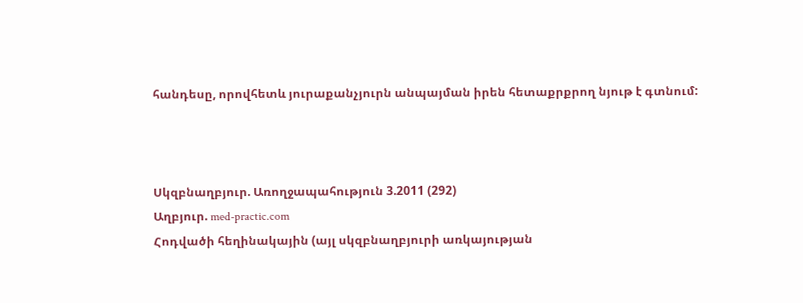հանդեսը, որովհետև յուրաքանչյուրն անպայման իրեն հետաքրքրող նյութ է գտնում:



Սկզբնաղբյուր. Առողջապահություն 3.2011 (292)
Աղբյուր. med-practic.com
Հոդվածի հեղինակային (այլ սկզբնաղբյուրի առկայության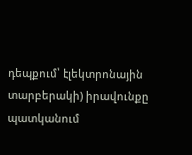դեպքում՝ էլեկտրոնային տարբերակի) իրավունքը պատկանում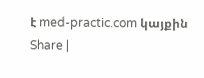է med-practic.com կայքին
Share |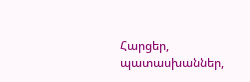Հարցեր, պատասխաններ,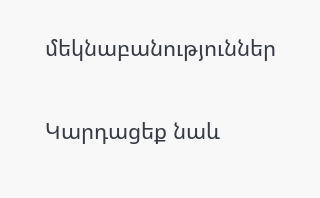մեկնաբանություններ

Կարդացեք նաև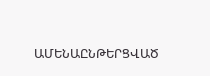ԱՄԵՆԱԸՆԹԵՐՑՎԱԾ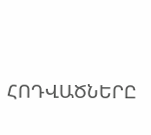ՀՈԴՎԱԾՆԵՐԸ